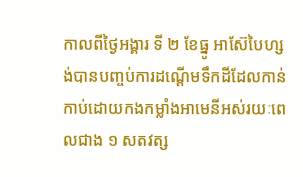កាលពីថ្ងៃអង្គារ ទី ២ ខែធ្នូ អាស៊ែបៃហ្សង់បានបញ្ចប់ការដណ្តើមទឹកដីដែលកាន់កាប់ដោយកងកម្លាំងអាមេនីអស់រយៈពេលជាង ១ សតវត្ស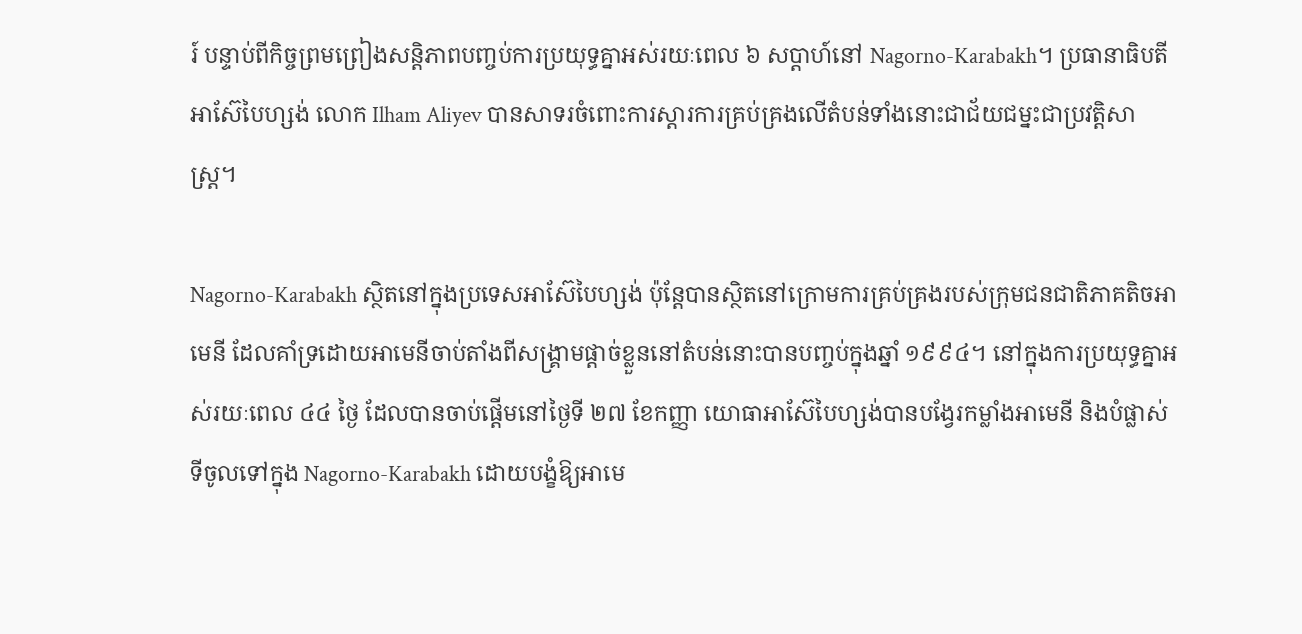រ៍ បន្ទាប់ពីកិច្ចព្រមព្រៀងសន្តិភាពបញ្ចប់ការប្រយុទ្ធគ្នាអស់រយៈពេល ៦ សប្តាហ៍នៅ Nagorno-Karabakh។ ប្រធានាធិបតីអាស៊ែបៃហ្សង់ លោក Ilham Aliyev បានសាទរចំពោះការស្តារការគ្រប់គ្រងលើតំបន់ទាំងនោះជាជ័យជម្នះជាប្រវត្តិសាស្ត្រ។

Nagorno-Karabakh ស្ថិតនៅក្នុងប្រទេសអាស៊ែបៃហ្សង់ ប៉ុន្តែបានស្ថិតនៅក្រោមការគ្រប់គ្រងរបស់ក្រុមជនជាតិភាគតិចអាមេនី ដែលគាំទ្រដោយអាមេនីចាប់តាំងពីសង្គ្រាមផ្តាច់ខ្លួននៅតំបន់នោះបានបញ្ចប់ក្នុងឆ្នាំ ១៩៩៤។ នៅក្នុងការប្រយុទ្ធគ្នាអស់រយៈពេល ៤៤ ថ្ងៃ ដែលបានចាប់ផ្តើមនៅថ្ងៃទី ២៧ ខែកញ្ញា យោធាអាស៊ែបៃហ្សង់បានបង្វែរកម្លាំងអាមេនី និងបំផ្លាស់ទីចូលទៅក្នុង Nagorno-Karabakh ដោយបង្ខំឱ្យអាមេ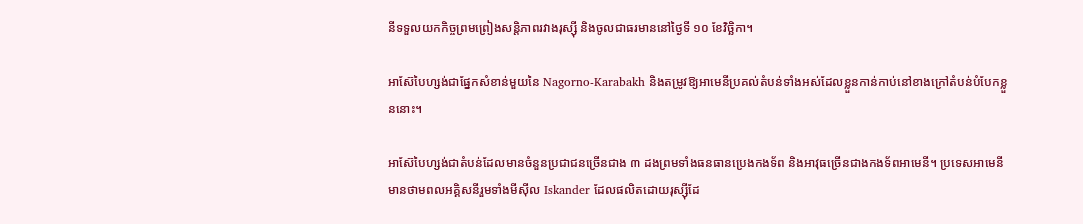នីទទួលយកកិច្ចព្រមព្រៀងសន្តិភាពរវាងរុស្ស៊ី និងចូលជាធរមាននៅថ្ងៃទី ១០ ខែវិច្ឆិកា។

អាស៊ែបៃហ្សង់ជាផ្នែកសំខាន់មួយនៃ Nagorno-Karabakh និងតម្រូវឱ្យអាមេនីប្រគល់តំបន់ទាំងអស់ដែលខ្លួនកាន់កាប់នៅខាងក្រៅតំបន់បំបែកខ្លួននោះ។

អាស៊ែបៃហ្សង់ជាតំបន់ដែលមានចំនួនប្រជាជនច្រើនជាង ៣ ដងព្រមទាំងធនធានប្រេងកងទ័ព និងអាវុធច្រើនជាងកងទ័ពអាមេនី។ ប្រទេសអាមេនី មានថាមពលអគ្គិសនីរួមទាំងមីស៊ីល Iskander ដែលផលិតដោយរុស្ស៊ីដែ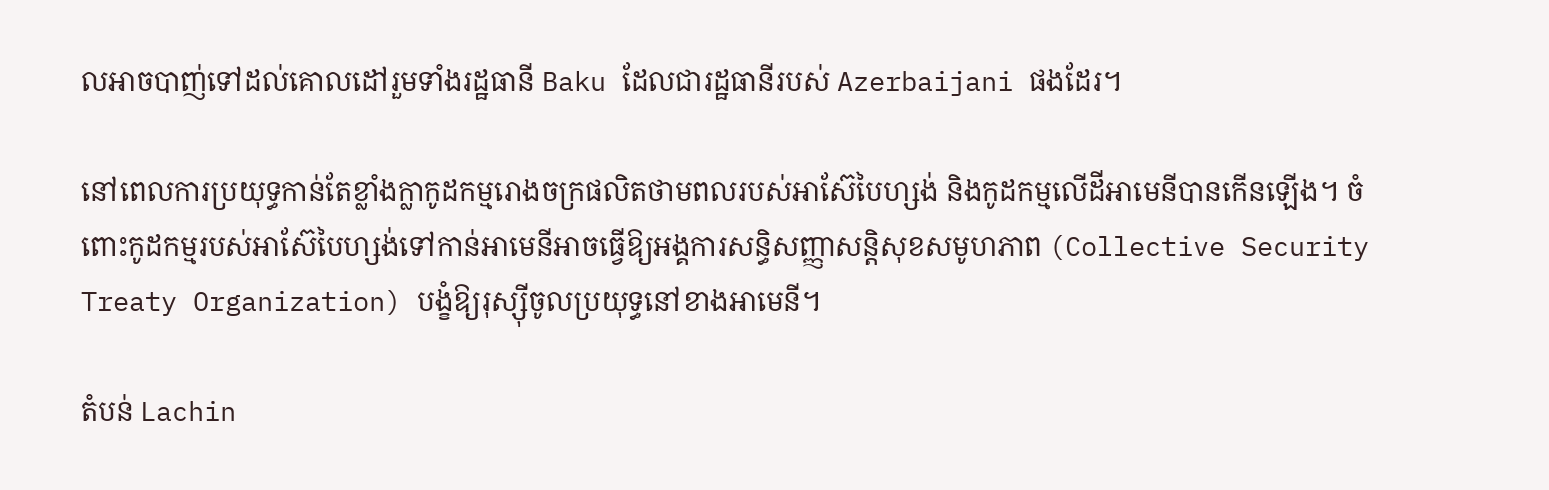លអាចបាញ់ទៅដល់គោលដៅរួមទាំងរដ្ឋធានី Baku ដែលជារដ្ឋធានីរបស់ Azerbaijani ផងដែរ។

នៅពេលការប្រយុទ្ធកាន់តែខ្លាំងក្លាកូដកម្មរោងចក្រផលិតថាមពលរបស់អាស៊ែបៃហ្សង់ និងកូដកម្មលើដីអាមេនីបានកើនឡើង។ ចំពោះកូដកម្មរបស់អាស៊ែបៃហ្សង់ទៅកាន់អាមេនីអាចធ្វើឱ្យអង្គការសន្ធិសញ្ញាសន្តិសុខសមូហភាព (Collective Security Treaty Organization) បង្ខំឱ្យរុស្ស៊ីចូលប្រយុទ្ធនៅខាងអាមេនី។

តំបន់ Lachin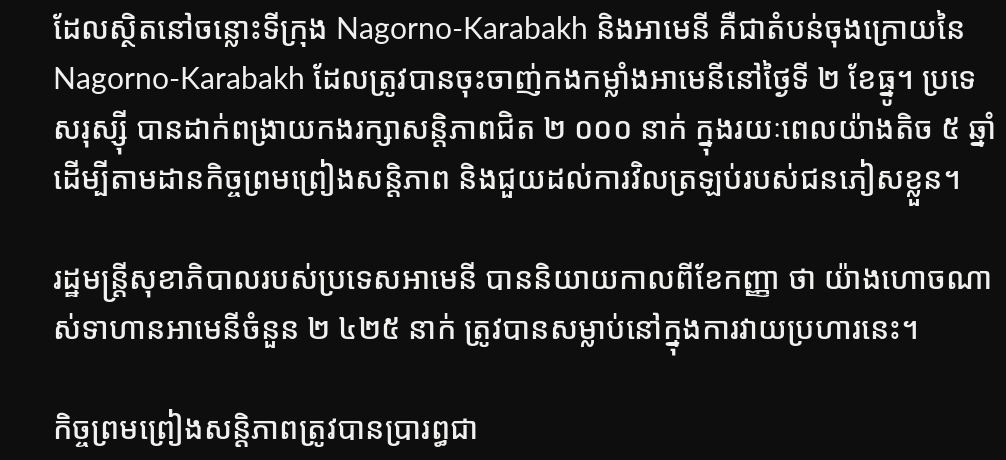ដែលស្ថិតនៅចន្លោះទីក្រុង Nagorno-Karabakh និងអាមេនី គឺជាតំបន់ចុងក្រោយនៃ Nagorno-Karabakh ដែលត្រូវបានចុះចាញ់កងកម្លាំងអាមេនីនៅថ្ងៃទី ២ ខែធ្នូ។ ប្រទេសរុស្ស៊ី បានដាក់ពង្រាយកងរក្សាសន្តិភាពជិត ២ ០០០ នាក់ ក្នុងរយៈពេលយ៉ាងតិច ៥ ឆ្នាំ ដើម្បីតាមដានកិច្ចព្រមព្រៀងសន្តិភាព និងជួយដល់ការវិលត្រឡប់របស់ជនភៀសខ្លួន។

រដ្ឋមន្ត្រីសុខាភិបាលរបស់ប្រទេសអាមេនី បាននិយាយកាលពីខែកញ្ញា ថា យ៉ាងហោចណាស់ទាហានអាមេនីចំនួន ២ ៤២៥ នាក់ ត្រូវបានសម្លាប់នៅក្នុងការវាយប្រហារនេះ។

កិច្ចព្រមព្រៀងសន្តិភាពត្រូវបានប្រារព្ធជា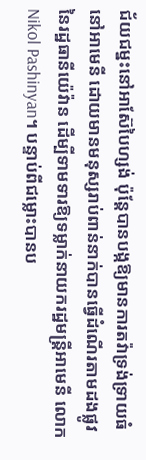ជ័យជម្នះនៅអាស៊ែបៃហ្សង់ ប៉ុន្តែបានបង្កឱ្យមានការតវ៉ាទ្រង់ទ្រាយធំនៅអាមេនី ដោយមានមនុស្សរាប់ពាន់នាក់បានធ្វើដំណើរតាមដងផ្លូវនៃរដ្ឋធានីយ៉េវ៉ាន ដើម្បីទាមទារឱ្យទម្លាក់នាយករដ្ឋមន្រ្តីអាមេនី លោក Nikol Pashinyan។ បន្ទាប់ពីជម្លោះបានប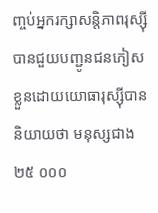ញ្ចប់អ្នករក្សាសន្តិភាពរុស្ស៊ី បានជួយបញ្ជូនជនភៀសខ្លួនដោយយោធារុស្ស៊ីបាននិយាយថា មនុស្សជាង ២៥ ០០០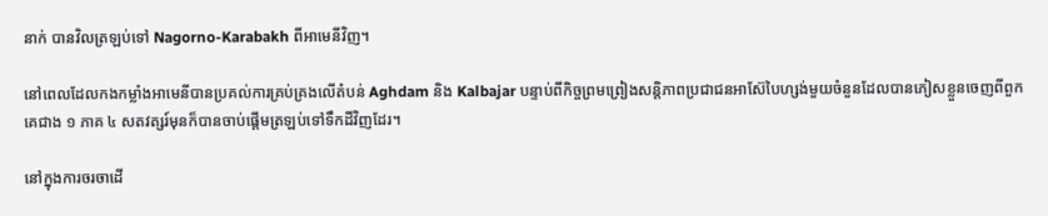នាក់ បានវិលត្រឡប់ទៅ Nagorno-Karabakh ពីអាមេនីវិញ។

នៅពេលដែលកងកម្លាំងអាមេនីបានប្រគល់ការគ្រប់គ្រងលើតំបន់ Aghdam និង Kalbajar បន្ទាប់ពីកិច្ចព្រមព្រៀងសន្តិភាពប្រជាជនអាស៊ែបៃហ្សង់មួយចំនួនដែលបានភៀសខ្លួនចេញពីពួកគេជាង ១ ភាគ ៤ សតវត្សរ៍មុនក៏បានចាប់ផ្តើមត្រឡប់ទៅទឹកដីវិញដែរ។

នៅក្នុងការចរចាដើ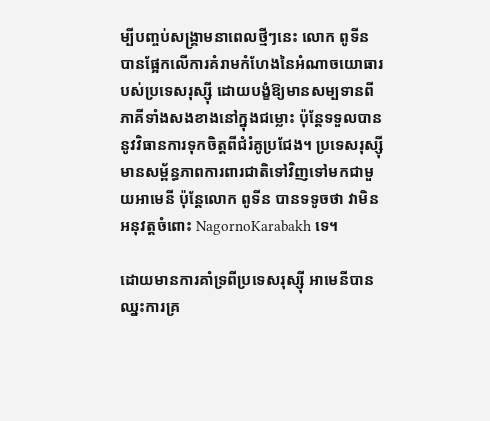ម្បីបញ្ចប់សង្រ្គាមនាពេលថ្មីៗនេះ លោក ពូទីន បានផ្អែកលើការគំរាមកំហែងនៃអំណាចយោធារបស់ប្រទេសរុស្ស៊ី ដោយបង្ខំឱ្យមានសម្បទានពីភាគីទាំងសងខាងនៅក្នុងជម្លោះ ប៉ុន្តែទទួលបាននូវវិធានការទុកចិត្តពីជំរំគូប្រជែង។ ប្រទេសរុស្ស៊ី មានសម្ព័ន្ធភាពការពារជាតិទៅវិញទៅមកជាមួយអាមេនី ប៉ុន្តែលោក ពូទីន បានទទូចថា វាមិនអនុវត្តចំពោះ NagornoKarabakh ទេ។

ដោយមានការគាំទ្រពីប្រទេសរុស្ស៊ី អាមេនីបានឈ្នះការគ្រ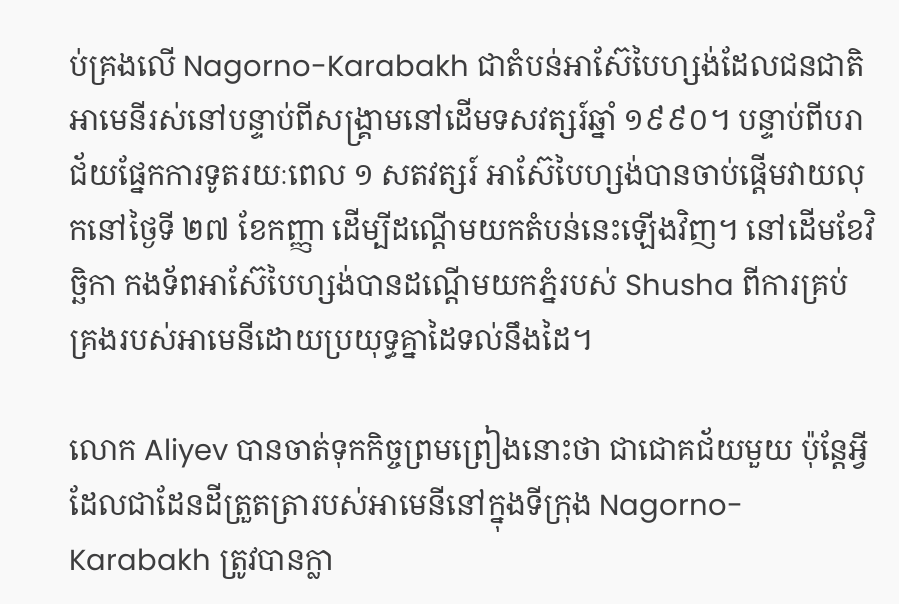ប់គ្រងលើ Nagorno-Karabakh ជាតំបន់អាស៊ែបៃហ្សង់ដែលជនជាតិអាមេនីរស់នៅបន្ទាប់ពីសង្គ្រាមនៅដើមទសវត្សរ៍ឆ្នាំ ១៩៩០។ បន្ទាប់ពីបរាជ័យផ្នែកការទូតរយៈពេល ១ សតវត្សរ៍ អាស៊ែបៃហ្សង់បានចាប់ផ្តើមវាយលុកនៅថ្ងៃទី ២៧ ខែកញ្ញា ដើម្បីដណ្តើមយកតំបន់នេះឡើងវិញ។ នៅដើមខែវិច្ឆិកា កងទ័ពអាស៊ែបៃហ្សង់បានដណ្តើមយកភ្នំរបស់ Shusha ពីការគ្រប់គ្រងរបស់អាមេនីដោយប្រយុទ្ធគ្នាដៃទល់នឹងដៃ។

លោក Aliyev បានចាត់ទុកកិច្ចព្រមព្រៀងនោះថា ជាជោគជ័យមួយ ប៉ុន្តែអ្វីដែលជាដែនដីត្រួតត្រារបស់អាមេនីនៅក្នុងទីក្រុង Nagorno-Karabakh ត្រូវបានក្លា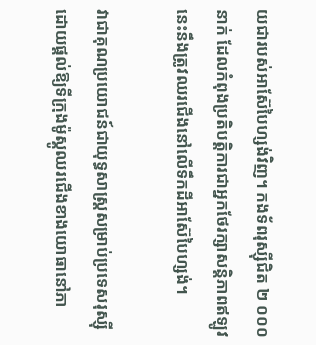យជារបស់អាស៊ែបៃហ្សង់វិញ។ កងទ័ពរុស្ស៊ីជិត ២ ០០០ នាក់ ដែលកំពុងប្រតិបត្តិការជាអ្នកថែរក្សាសន្តិភាពឥឡូវនេះនឹងត្រូវឈរជើងនៅលើទឹកដីអាស៊ែបៃហ្សង់។

វាជាគុណប្រយោជន៍ជាយុទ្ធសាស្ត្រសម្រាប់ប្រទេសរុស្ស៊ី ដោយផ្តល់ឱ្យទីក្រុងម៉ូស្គូឈរជើងខាងយោធានៅភា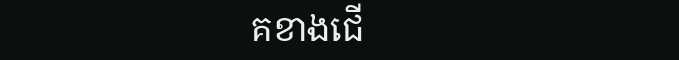គខាងជើ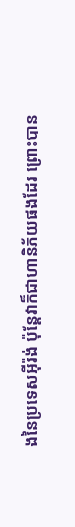ងនៃប្រទេសអ៊ីរ៉ង់ ប៉ុន្តែវាក៏ជាហានិភ័យផងដែរ ព្រោះបាន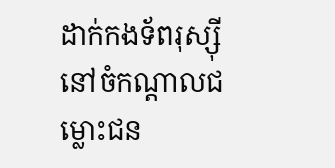ដាក់កងទ័ពរុស្ស៊ីនៅចំកណ្តាលជម្លោះជន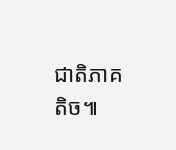ជាតិភាគតិច៕